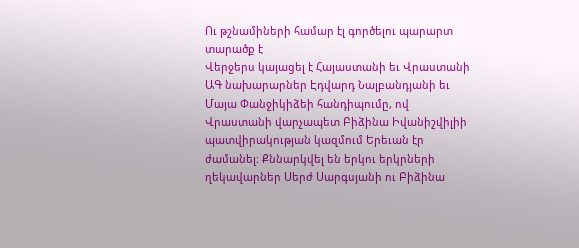Ու թշնամիների համար էլ գործելու պարարտ տարածք է
Վերջերս կայացել է Հայաստանի եւ Վրաստանի ԱԳ նախարարներ Էդվարդ Նալբանդյանի եւ Մայա Փանջիկիձեի հանդիպումը, ով Վրաստանի վարչապետ Բիձինա Իվանիշվիլիի պատվիրակության կազմում Երեւան էր ժամանել: Քննարկվել են երկու երկրների ղեկավարներ Սերժ Սարգսյանի ու Բիձինա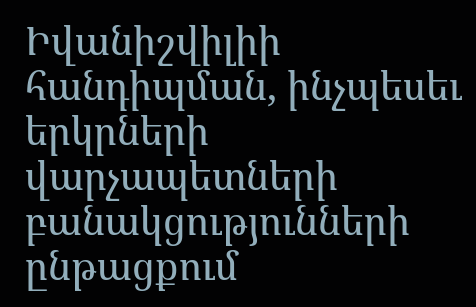Իվանիշվիլիի հանդիպման, ինչպեսեւ երկրների վարչապետների բանակցությունների ընթացքում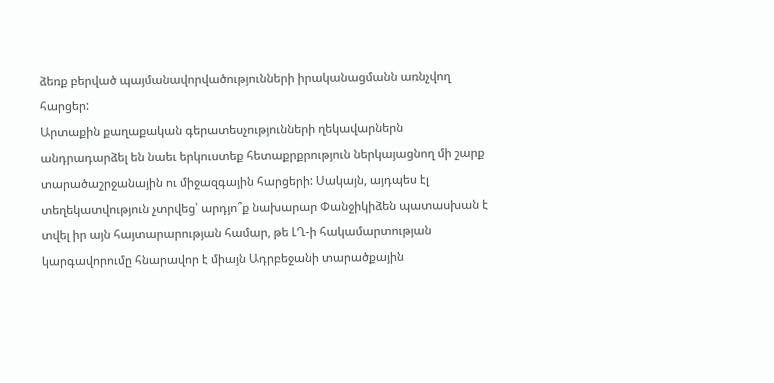ձեռք բերված պայմանավորվածությունների իրականացմանն առնչվող հարցեր:
Արտաքին քաղաքական գերատեսչությունների ղեկավարներն անդրադարձել են նաեւ երկուստեք հետաքրքրություն ներկայացնող մի շարք տարածաշրջանային ու միջազգային հարցերի: Սակայն, այդպես էլ տեղեկատվություն չտրվեց՝ արդյո՞ք նախարար Փանջիկիձեն պատասխան է տվել իր այն հայտարարության համար, թե ԼՂ-ի հակամարտության կարգավորումը հնարավոր է միայն Ադրբեջանի տարածքային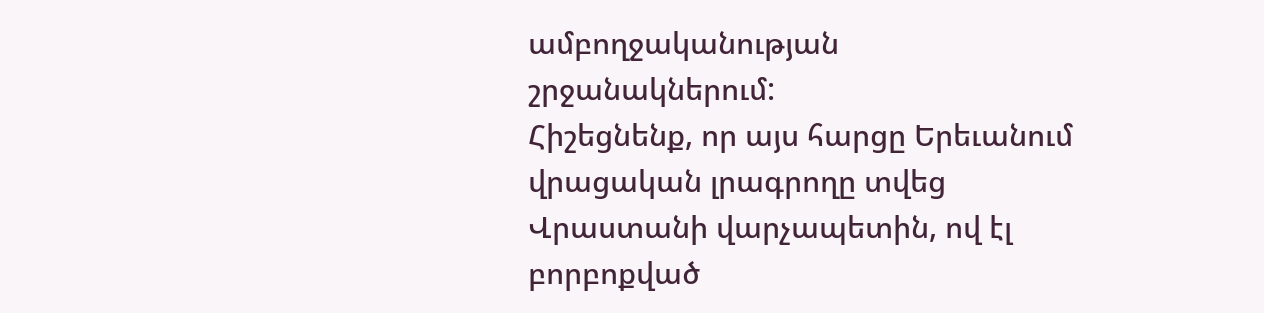ամբողջականության շրջանակներում:
Հիշեցնենք, որ այս հարցը Երեւանում վրացական լրագրողը տվեց Վրաստանի վարչապետին, ով էլ բորբոքված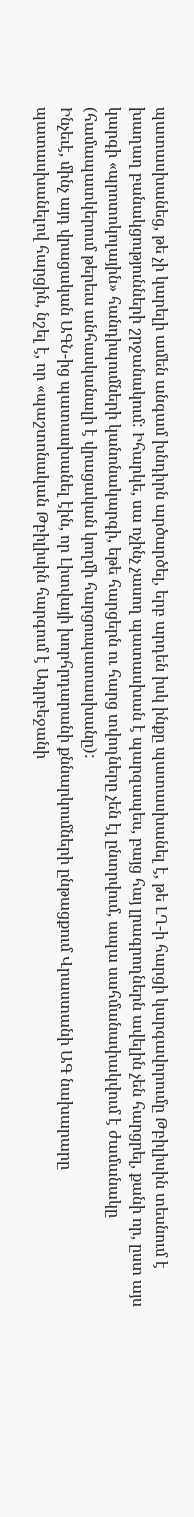պատասխանեց, թե չի կարելի ամեն անգամ խնդիրն արծարծել, երբ արդեն իսկ ինքը պատասխանել է, թե ԼՂ-ի հարցի կարգավորումը Թբիլիսին տեսնում է խաղաղ բանակցությունների շրջանակում: Իհարկե, սա ոչինչ չասող պատասխան է պարզապես, բայց հայ լրագրողներն ավելին չեն հարցրել, քանի որ, ըստ այս կարգի «պրոտոկոլային» հանդիպումների կանոնակարգի, եթե հարցերն ու հարց տվողները չեն էլ ընտրվում, ապա սահմանափակվում է ժամանակը (համապատկերում թերեւս անհասկանալի է վրացական կողմի հարցուպատասխանը):
Ինչեւէ, մինչ այդ վրացական ԱԳՆ-ից պատասխանել էին, որ Լիտվայի խորհրդարանի քննարկումների ընթացքում Վրաստանի ԱԳ նախարարը պատասխանելով հարցին, նշել է, որ «պաշտոնական Թբիլիսին հարգում է Ադրբեջանի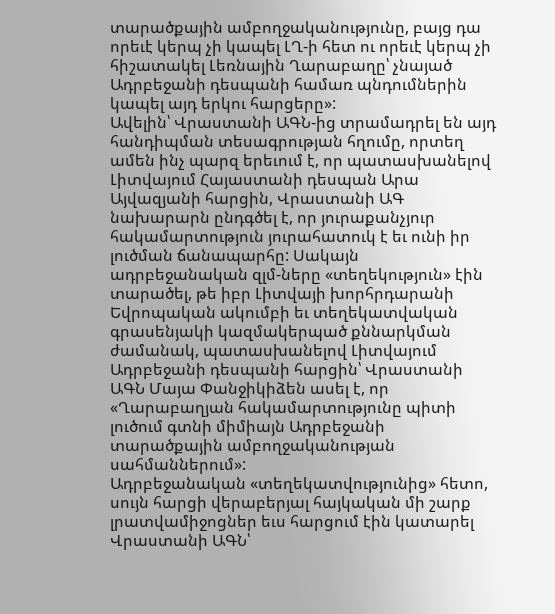տարածքային ամբողջականությունը, բայց դա որեւէ կերպ չի կապել ԼՂ-ի հետ ու որեւէ կերպ չի հիշատակել Լեռնային Ղարաբաղը՝ չնայած Ադրբեջանի դեսպանի համառ պնդումներին կապել այդ երկու հարցերը»:
Ավելին՝ Վրաստանի ԱԳՆ-ից տրամադրել են այդ հանդիպման տեսագրության հղումը, որտեղ ամեն ինչ պարզ երեւում է, որ պատասխանելով Լիտվայում Հայաստանի դեսպան Արա Այվազյանի հարցին, Վրաստանի ԱԳ նախարարն ընդգծել է, որ յուրաքանչյուր հակամարտություն յուրահատուկ է եւ ունի իր լուծման ճանապարհը: Սակայն ադրբեջանական զլմ-ները «տեղեկություն» էին տարածել, թե իբր Լիտվայի խորհրդարանի Եվրոպական ակումբի եւ տեղեկատվական գրասենյակի կազմակերպած քննարկման ժամանակ, պատասխանելով Լիտվայում Ադրբեջանի դեսպանի հարցին՝ Վրաստանի ԱԳՆ Մայա Փանջիկիձեն ասել է, որ «Ղարաբաղյան հակամարտությունը պիտի լուծում գտնի միմիայն Ադրբեջանի տարածքային ամբողջականության սահմաններում»:
Ադրբեջանական «տեղեկատվությունից» հետո, սույն հարցի վերաբերյալ հայկական մի շարք լրատվամիջոցներ եւս հարցում էին կատարել Վրաստանի ԱԳՆ՝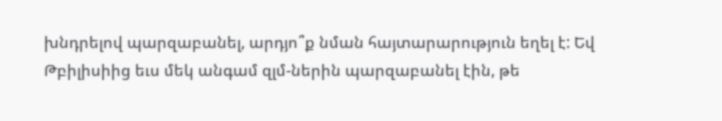խնդրելով պարզաբանել, արդյո՞ք նման հայտարարություն եղել է: Եվ Թբիլիսիից եւս մեկ անգամ զլմ-ներին պարզաբանել էին, թե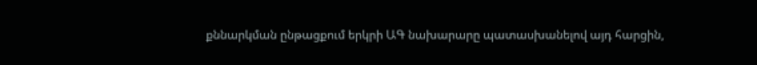քննարկման ընթացքում երկրի ԱԳ նախարարը պատասխանելով այդ հարցին,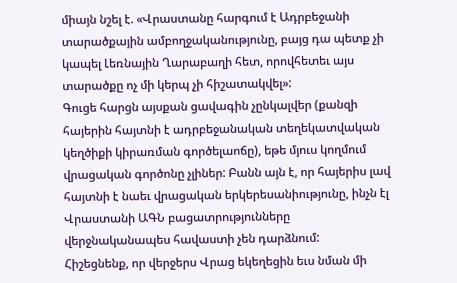միայն նշել է. «Վրաստանը հարգում է Ադրբեջանի տարածքային ամբողջականությունը, բայց դա պետք չի կապել Լեռնային Ղարաբաղի հետ, որովհետեւ այս տարածքը ոչ մի կերպ չի հիշատակվել»:
Գուցե հարցն այսքան ցավագին չընկալվեր (քանզի հայերին հայտնի է ադրբեջանական տեղեկատվական կեղծիքի կիրառման գործելաոճը), եթե մյուս կողմում վրացական գործոնը չլիներ: Բանն այն է, որ հայերիս լավ հայտնի է նաեւ վրացական երկերեսանիությունը, ինչն էլ Վրաստանի ԱԳՆ բացատրությունները վերջնականապես հավաստի չեն դարձնում:
Հիշեցնենք, որ վերջերս Վրաց եկեղեցին եւս նման մի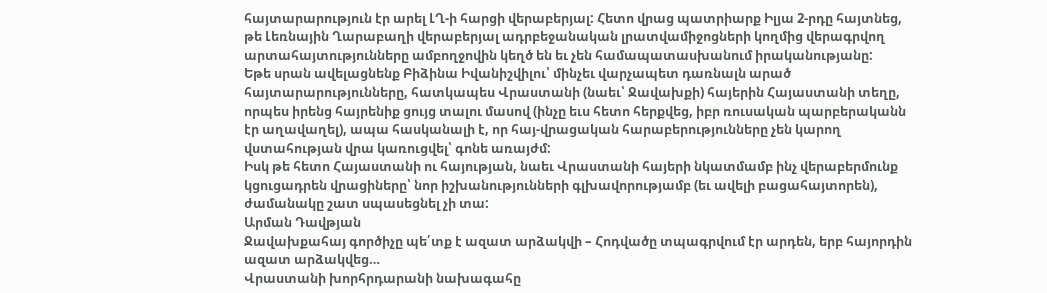հայտարարություն էր արել ԼՂ-ի հարցի վերաբերյալ: Հետո վրաց պատրիարք Իլյա 2-րդը հայտնեց, թե Լեռնային Ղարաբաղի վերաբերյալ ադրբեջանական լրատվամիջոցների կողմից վերագրվող արտահայտությունները ամբողջովին կեղծ են եւ չեն համապատասխանում իրականությանը:
Եթե սրան ավելացնենք Բիձինա Իվանիշվիլու՝ մինչեւ վարչապետ դառնալն արած հայտարարությունները, հատկապես Վրաստանի (նաեւ՝ Ջավախքի) հայերին Հայաստանի տեղը, որպես իրենց հայրենիք ցույց տալու մասով (ինչը եւս հետո հերքվեց, իբր ռուսական պարբերականն էր աղավաղել), ապա հասկանալի է, որ հայ-վրացական հարաբերությունները չեն կարող վստահության վրա կառուցվել՝ գոնե առայժմ:
Իսկ թե հետո Հայաստանի ու հայության, նաեւ Վրաստանի հայերի նկատմամբ ինչ վերաբերմունք կցուցադրեն վրացիները՝ նոր իշխանությունների գլխավորությամբ (եւ ավելի բացահայտորեն), ժամանակը շատ սպասեցնել չի տա:
Արման Դավթյան
Ջավախքահայ գործիչը պե՛տք է ազատ արձակվի – Հոդվածը տպագրվում էր արդեն, երբ հայորդին ազատ արձակվեց…
Վրաստանի խորհրդարանի նախագահը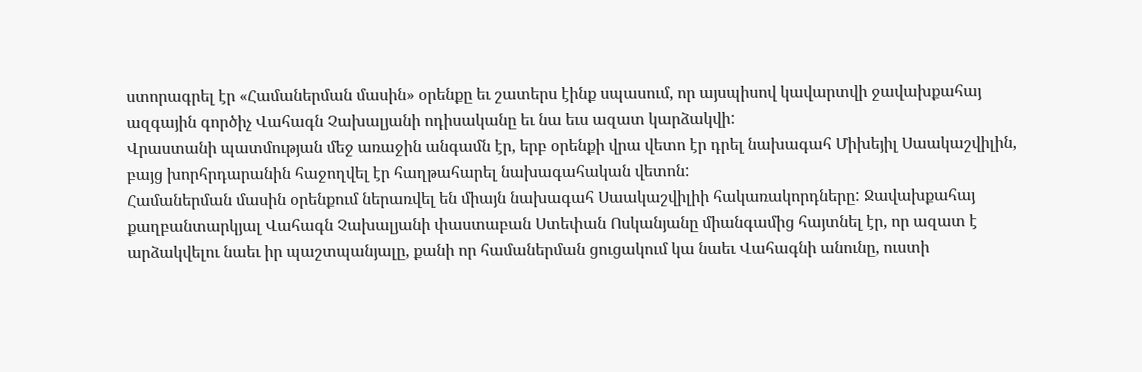ստորագրել էր «Համաներման մասին» օրենքը եւ շատերս էինք սպասում, որ այսպիսով կավարտվի ջավախքահայ ազգային գործիչ Վահագն Չախալյանի ոդիսականը եւ նա եւս ազատ կարձակվի:
Վրաստանի պատմության մեջ առաջին անգամն էր, երբ օրենքի վրա վետո էր դրել նախագահ Միխեյիլ Սաակաշվիլին, բայց խորհրդարանին հաջողվել էր հաղթահարել նախագահական վետոն:
Համաներման մասին օրենքում ներառվել են միայն նախագահ Սաակաշվիլիի հակառակորդները: Ջավախքահայ քաղբանտարկյալ Վահագն Չախալյանի փաստաբան Ստեփան Ոսկանյանը միանգամից հայտնել էր, որ ազատ է արձակվելու նաեւ իր պաշտպանյալը, քանի որ համաներման ցուցակում կա նաեւ Վահագնի անունը, ուստի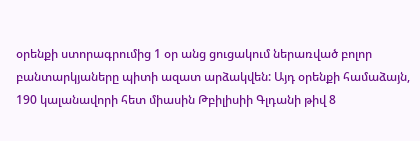օրենքի ստորագրումից 1 օր անց ցուցակում ներառված բոլոր բանտարկյաները պիտի ազատ արձակվեն: Այդ օրենքի համաձայն, 190 կալանավորի հետ միասին Թբիլիսիի Գլդանի թիվ 8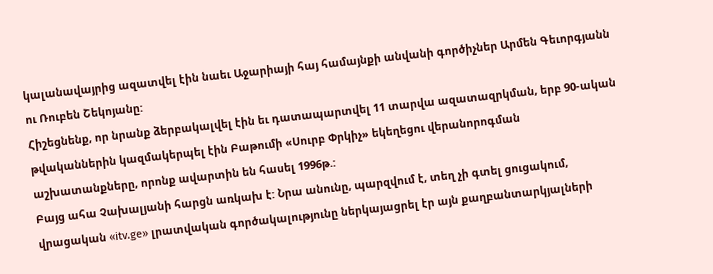կալանավայրից ազատվել էին նաեւ Աջարիայի հայ համայնքի անվանի գործիչներ Արմեն Գեւորգյանն ու Ռուբեն Շեկոյանը:
Հիշեցնենք, որ նրանք ձերբակալվել էին եւ դատապարտվել 11 տարվա ազատազրկման, երբ 90-ական թվականներին կազմակերպել էին Բաթումի «Սուրբ Փրկիչ» եկեղեցու վերանորոգման աշխատանքները, որոնք ավարտին են հասել 1996թ.:
Բայց ահա Չախալյանի հարցն առկախ է: Նրա անունը, պարզվում է, տեղ չի գտել ցուցակում, վրացական «itv.ge» լրատվական գործակալությունը ներկայացրել էր այն քաղբանտարկյալների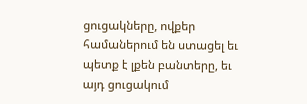ցուցակները, ովքեր համաներում են ստացել եւ պետք է լքեն բանտերը, եւ այդ ցուցակում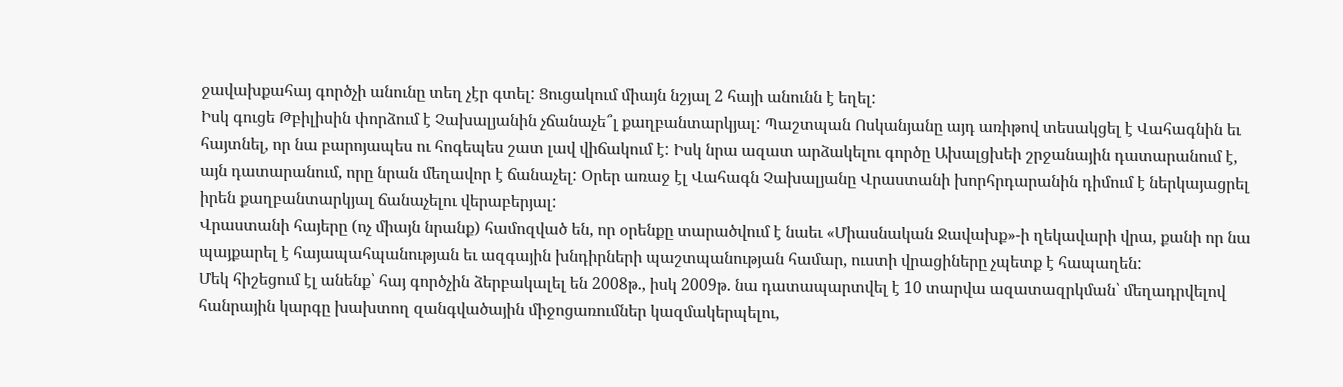ջավախքահայ գործչի անունը տեղ չէր գտել: Ցուցակում միայն նշյալ 2 հայի անունն է եղել:
Իսկ գուցե Թբիլիսին փորձում է Չախալյանին չճանաչե՞լ քաղբանտարկյալ: Պաշտպան Ոսկանյանը այդ առիթով տեսակցել է Վահագնին եւ հայտնել, որ նա բարոյապես ու հոգեպես շատ լավ վիճակում է: Իսկ նրա ազատ արձակելու գործը Ախալցխեի շրջանային դատարանում է, այն դատարանում, որը նրան մեղավոր է ճանաչել: Օրեր առաջ էլ Վահագն Չախալյանը Վրաստանի խորհրդարանին դիմում է ներկայացրել իրեն քաղբանտարկյալ ճանաչելու վերաբերյալ:
Վրաստանի հայերը (ոչ միայն նրանք) համոզված են, որ օրենքը տարածվում է նաեւ «Միասնական Ջավախք»-ի ղեկավարի վրա, քանի որ նա պայքարել է հայապահպանության եւ ազգային խնդիրների պաշտպանության համար, ուստի վրացիները չպետք է հապաղեն:
Մեկ հիշեցում էլ անենք՝ հայ գործչին ձերբակալել են 2008թ., իսկ 2009թ. նա դատապարտվել է 10 տարվա ազատազրկման՝ մեղադրվելով հանրային կարգը խախտող զանգվածային միջոցառումներ կազմակերպելու,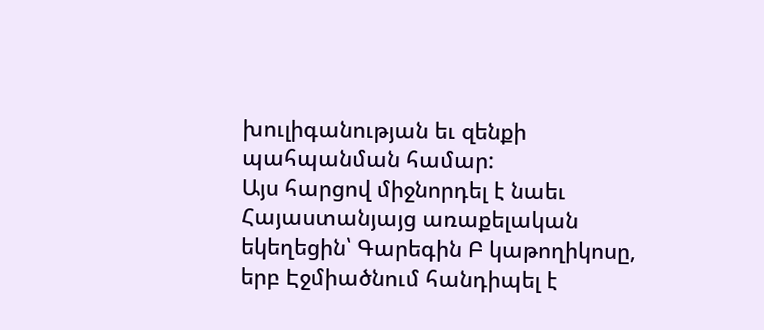խուլիգանության եւ զենքի պահպանման համար:
Այս հարցով միջնորդել է նաեւ Հայաստանյայց առաքելական եկեղեցին՝ Գարեգին Բ կաթողիկոսը, երբ Էջմիածնում հանդիպել է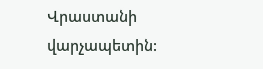Վրաստանի վարչապետին: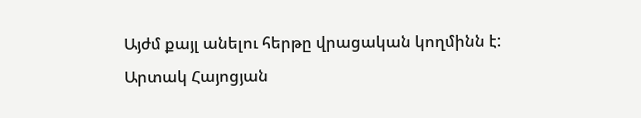Այժմ քայլ անելու հերթը վրացական կողմինն է:
Արտակ Հայոցյան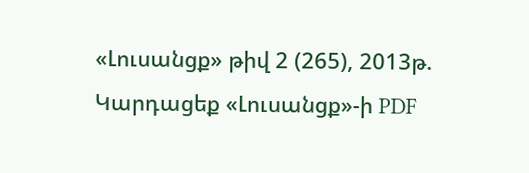«Լուսանցք» թիվ 2 (265), 2013թ.
Կարդացեք «Լուսանցք»-ի PDF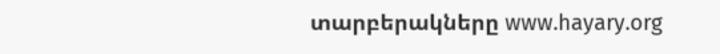տարբերակները www.hayary.org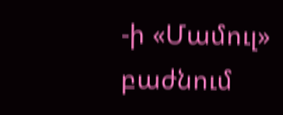-ի «Մամուլ» բաժնում